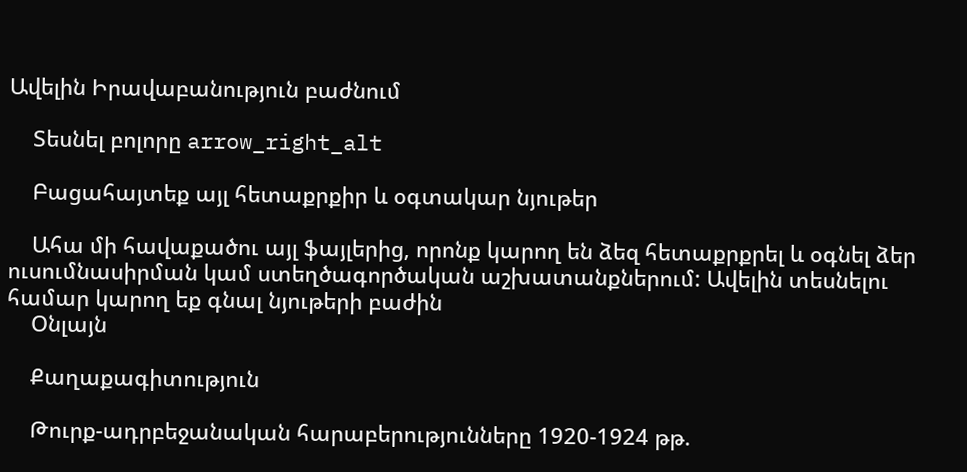Ավելին Իրավաբանություն բաժնում

    Տեսնել բոլորը arrow_right_alt

    Բացահայտեք այլ հետաքրքիր և օգտակար նյութեր

    Ահա մի հավաքածու այլ ֆայլերից, որոնք կարող են ձեզ հետաքրքրել և օգնել ձեր ուսումնասիրման կամ ստեղծագործական աշխատանքներում: Ավելին տեսնելու համար կարող եք գնալ նյութերի բաժին
    Օնլայն

    Քաղաքագիտություն

    Թուրք-ադրբեջանական հարաբերությունները 1920-1924 թթ.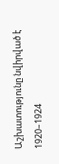Աշխատությունը նվիրված է 1920–1924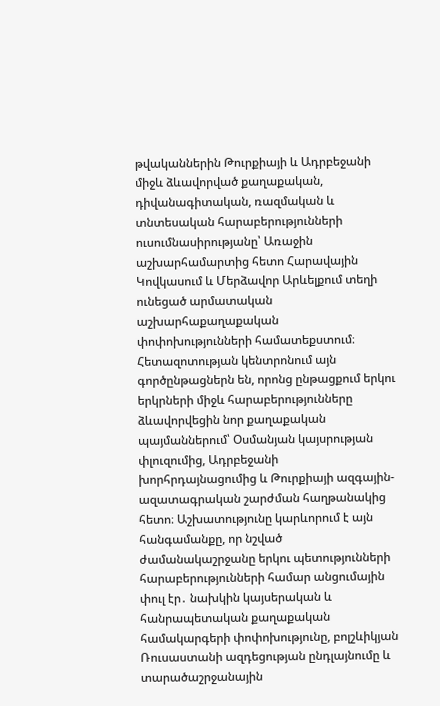թվականներին Թուրքիայի և Ադրբեջանի միջև ձևավորված քաղաքական, դիվանագիտական, ռազմական և տնտեսական հարաբերությունների ուսումնասիրությանը՝ Առաջին աշխարհամարտից հետո Հարավային Կովկասում և Մերձավոր Արևելքում տեղի ունեցած արմատական աշխարհաքաղաքական փոփոխությունների համատեքստում։ Հետազոտության կենտրոնում այն գործընթացներն են, որոնց ընթացքում երկու երկրների միջև հարաբերությունները ձևավորվեցին նոր քաղաքական պայմաններում՝ Օսմանյան կայսրության փլուզումից, Ադրբեջանի խորհրդայնացումից և Թուրքիայի ազգային-ազատագրական շարժման հաղթանակից հետո։ Աշխատությունը կարևորում է այն հանգամանքը, որ նշված ժամանակաշրջանը երկու պետությունների հարաբերությունների համար անցումային փուլ էր․ նախկին կայսերական և հանրապետական քաղաքական համակարգերի փոփոխությունը, բոլշևիկյան Ռուսաստանի ազդեցության ընդլայնումը և տարածաշրջանային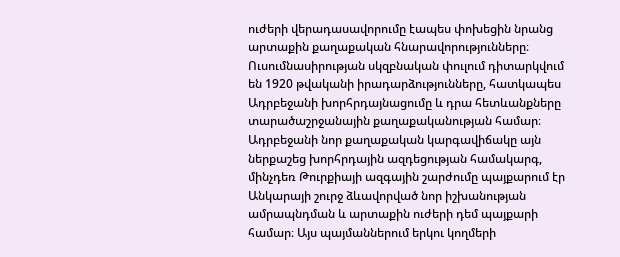ուժերի վերադասավորումը էապես փոխեցին նրանց արտաքին քաղաքական հնարավորությունները։ Ուսումնասիրության սկզբնական փուլում դիտարկվում են 1920 թվականի իրադարձությունները, հատկապես Ադրբեջանի խորհրդայնացումը և դրա հետևանքները տարածաշրջանային քաղաքականության համար։ Ադրբեջանի նոր քաղաքական կարգավիճակը այն ներքաշեց խորհրդային ազդեցության համակարգ, մինչդեռ Թուրքիայի ազգային շարժումը պայքարում էր Անկարայի շուրջ ձևավորված նոր իշխանության ամրապնդման և արտաքին ուժերի դեմ պայքարի համար։ Այս պայմաններում երկու կողմերի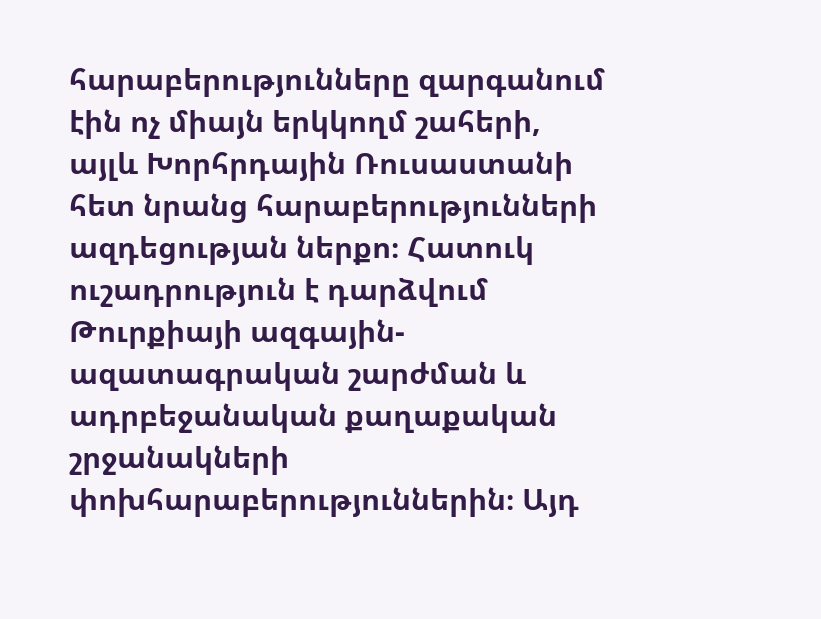հարաբերությունները զարգանում էին ոչ միայն երկկողմ շահերի, այլև Խորհրդային Ռուսաստանի հետ նրանց հարաբերությունների ազդեցության ներքո։ Հատուկ ուշադրություն է դարձվում Թուրքիայի ազգային-ազատագրական շարժման և ադրբեջանական քաղաքական շրջանակների փոխհարաբերություններին։ Այդ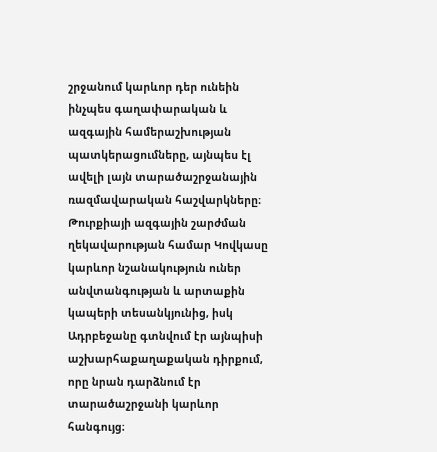շրջանում կարևոր դեր ունեին ինչպես գաղափարական և ազգային համերաշխության պատկերացումները, այնպես էլ ավելի լայն տարածաշրջանային ռազմավարական հաշվարկները։ Թուրքիայի ազգային շարժման ղեկավարության համար Կովկասը կարևոր նշանակություն ուներ անվտանգության և արտաքին կապերի տեսանկյունից, իսկ Ադրբեջանը գտնվում էր այնպիսի աշխարհաքաղաքական դիրքում, որը նրան դարձնում էր տարածաշրջանի կարևոր հանգույց։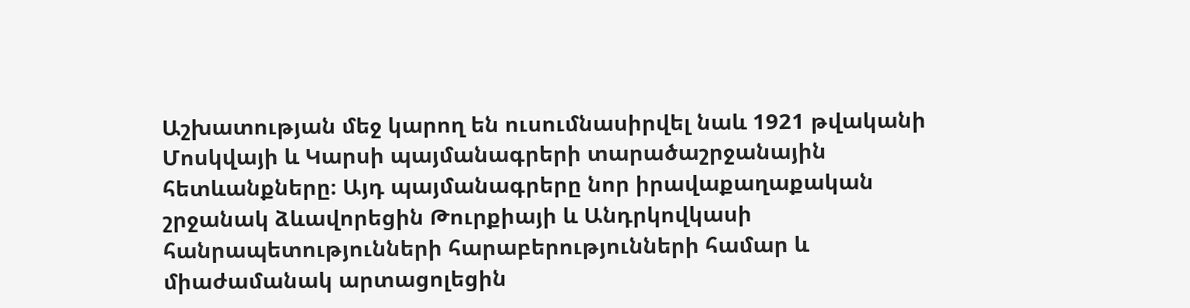Աշխատության մեջ կարող են ուսումնասիրվել նաև 1921 թվականի Մոսկվայի և Կարսի պայմանագրերի տարածաշրջանային հետևանքները։ Այդ պայմանագրերը նոր իրավաքաղաքական շրջանակ ձևավորեցին Թուրքիայի և Անդրկովկասի հանրապետությունների հարաբերությունների համար և միաժամանակ արտացոլեցին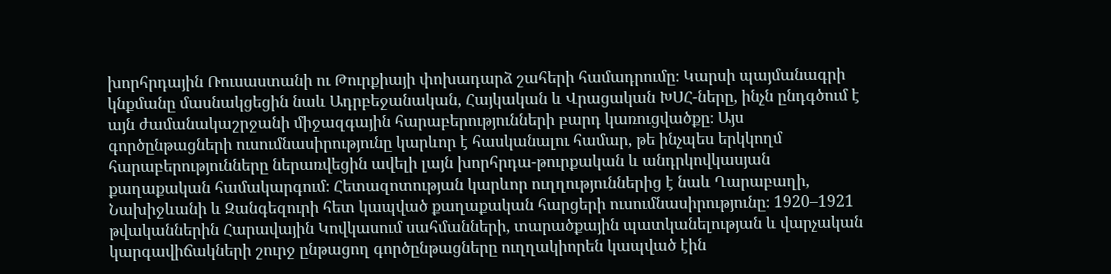խորհրդային Ռուսաստանի ու Թուրքիայի փոխադարձ շահերի համադրումը։ Կարսի պայմանագրի կնքմանը մասնակցեցին նաև Ադրբեջանական, Հայկական և Վրացական ԽՍՀ-ները, ինչն ընդգծում է այն ժամանակաշրջանի միջազգային հարաբերությունների բարդ կառուցվածքը։ Այս գործընթացների ուսումնասիրությունը կարևոր է հասկանալու համար, թե ինչպես երկկողմ հարաբերությունները ներառվեցին ավելի լայն խորհրդա-թուրքական և անդրկովկասյան քաղաքական համակարգում։ Հետազոտության կարևոր ուղղություններից է նաև Ղարաբաղի, Նախիջևանի և Զանգեզուրի հետ կապված քաղաքական հարցերի ուսումնասիրությունը։ 1920–1921 թվականներին Հարավային Կովկասում սահմանների, տարածքային պատկանելության և վարչական կարգավիճակների շուրջ ընթացող գործընթացները ուղղակիորեն կապված էին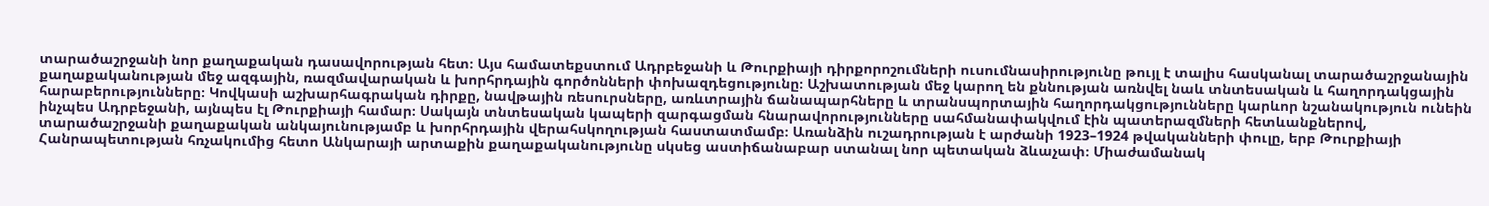տարածաշրջանի նոր քաղաքական դասավորության հետ։ Այս համատեքստում Ադրբեջանի և Թուրքիայի դիրքորոշումների ուսումնասիրությունը թույլ է տալիս հասկանալ տարածաշրջանային քաղաքականության մեջ ազգային, ռազմավարական և խորհրդային գործոնների փոխազդեցությունը։ Աշխատության մեջ կարող են քննության առնվել նաև տնտեսական և հաղորդակցային հարաբերությունները։ Կովկասի աշխարհագրական դիրքը, նավթային ռեսուրսները, առևտրային ճանապարհները և տրանսպորտային հաղորդակցությունները կարևոր նշանակություն ունեին ինչպես Ադրբեջանի, այնպես էլ Թուրքիայի համար։ Սակայն տնտեսական կապերի զարգացման հնարավորությունները սահմանափակվում էին պատերազմների հետևանքներով, տարածաշրջանի քաղաքական անկայունությամբ և խորհրդային վերահսկողության հաստատմամբ։ Առանձին ուշադրության է արժանի 1923–1924 թվականների փուլը, երբ Թուրքիայի Հանրապետության հռչակումից հետո Անկարայի արտաքին քաղաքականությունը սկսեց աստիճանաբար ստանալ նոր պետական ձևաչափ։ Միաժամանակ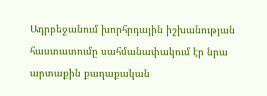Ադրբեջանում խորհրդային իշխանության հաստատումը սահմանափակում էր նրա արտաքին քաղաքական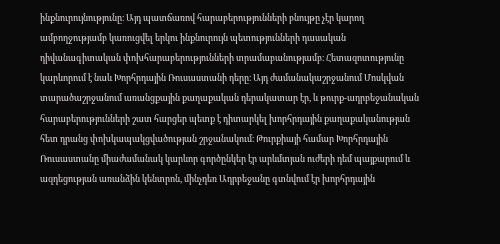ինքնուրույնությունը։ Այդ պատճառով հարաբերությունների բնույթը չէր կարող ամբողջությամբ կառուցվել երկու ինքնուրույն պետությունների դասական դիվանագիտական փոխհարաբերությունների տրամաբանությամբ։ Հետազոտությունը կարևորում է նաև Խորհրդային Ռուսաստանի դերը։ Այդ ժամանակաշրջանում Մոսկվան տարածաշրջանում առանցքային քաղաքական դերակատար էր, և թուրք-ադրբեջանական հարաբերությունների շատ հարցեր պետք է դիտարկել խորհրդային քաղաքականության հետ դրանց փոխկապակցվածության շրջանակում։ Թուրքիայի համար Խորհրդային Ռուսաստանը միաժամանակ կարևոր գործընկեր էր արևմտյան ուժերի դեմ պայքարում և ազդեցության առանձին կենտրոն, մինչդեռ Ադրբեջանը գտնվում էր խորհրդային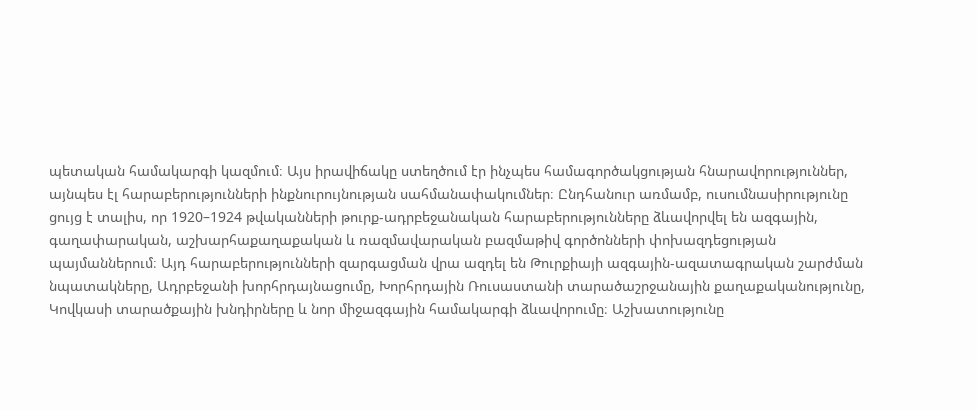պետական համակարգի կազմում։ Այս իրավիճակը ստեղծում էր ինչպես համագործակցության հնարավորություններ, այնպես էլ հարաբերությունների ինքնուրույնության սահմանափակումներ։ Ընդհանուր առմամբ, ուսումնասիրությունը ցույց է տալիս, որ 1920–1924 թվականների թուրք-ադրբեջանական հարաբերությունները ձևավորվել են ազգային, գաղափարական, աշխարհաքաղաքական և ռազմավարական բազմաթիվ գործոնների փոխազդեցության պայմաններում։ Այդ հարաբերությունների զարգացման վրա ազդել են Թուրքիայի ազգային-ազատագրական շարժման նպատակները, Ադրբեջանի խորհրդայնացումը, Խորհրդային Ռուսաստանի տարածաշրջանային քաղաքականությունը, Կովկասի տարածքային խնդիրները և նոր միջազգային համակարգի ձևավորումը։ Աշխատությունը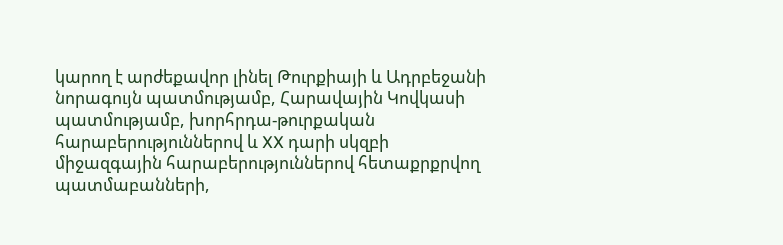կարող է արժեքավոր լինել Թուրքիայի և Ադրբեջանի նորագույն պատմությամբ, Հարավային Կովկասի պատմությամբ, խորհրդա-թուրքական հարաբերություններով և XX դարի սկզբի միջազգային հարաբերություններով հետաքրքրվող պատմաբանների,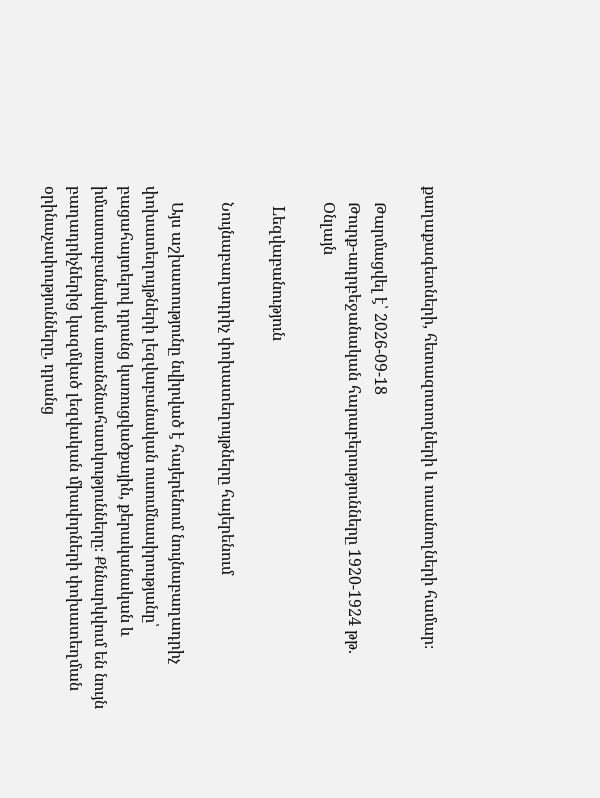քաղաքագետների, հետազոտողների և ուսանողների համար։

    Թարմացվել է՝ 2026-09-18
    Թուրք-ադրբեջանական հարաբերությունները 1920-1924 թթ.
    Օնլայն

    Lեզվաբանություն

    Նույնաբաղադրիչ փոխատեղույթները հայերենում

    Այս աշխատությունը նվիրված է հայերենում նույնաբաղադրիչ փոխատեղույթների լեզվաբանական ուսումնասիրությանը՝ բացահայտելով դրանց կառուցվածքային, քերականական և իմաստաբանական առանձնահատկությունները։ Քննարկվում են նույն բաղադրիչներից կազմված լեզվական միավորների փոխատեղման օրինաչափությունները, դրանց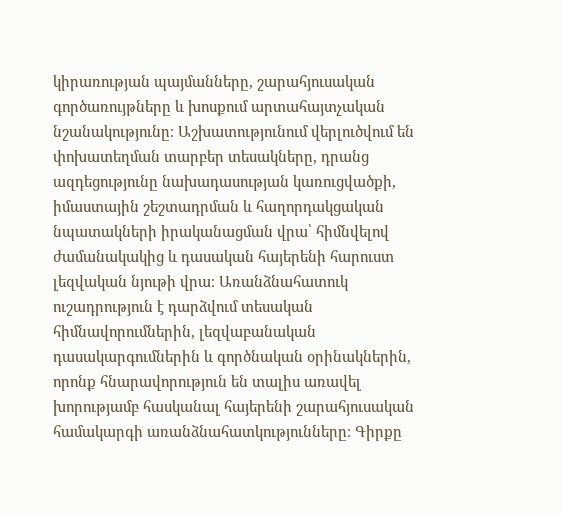կիրառության պայմանները, շարահյուսական գործառույթները և խոսքում արտահայտչական նշանակությունը։ Աշխատությունում վերլուծվում են փոխատեղման տարբեր տեսակները, դրանց ազդեցությունը նախադասության կառուցվածքի, իմաստային շեշտադրման և հաղորդակցական նպատակների իրականացման վրա՝ հիմնվելով ժամանակակից և դասական հայերենի հարուստ լեզվական նյութի վրա։ Առանձնահատուկ ուշադրություն է դարձվում տեսական հիմնավորումներին, լեզվաբանական դասակարգումներին և գործնական օրինակներին, որոնք հնարավորություն են տալիս առավել խորությամբ հասկանալ հայերենի շարահյուսական համակարգի առանձնահատկությունները։ Գիրքը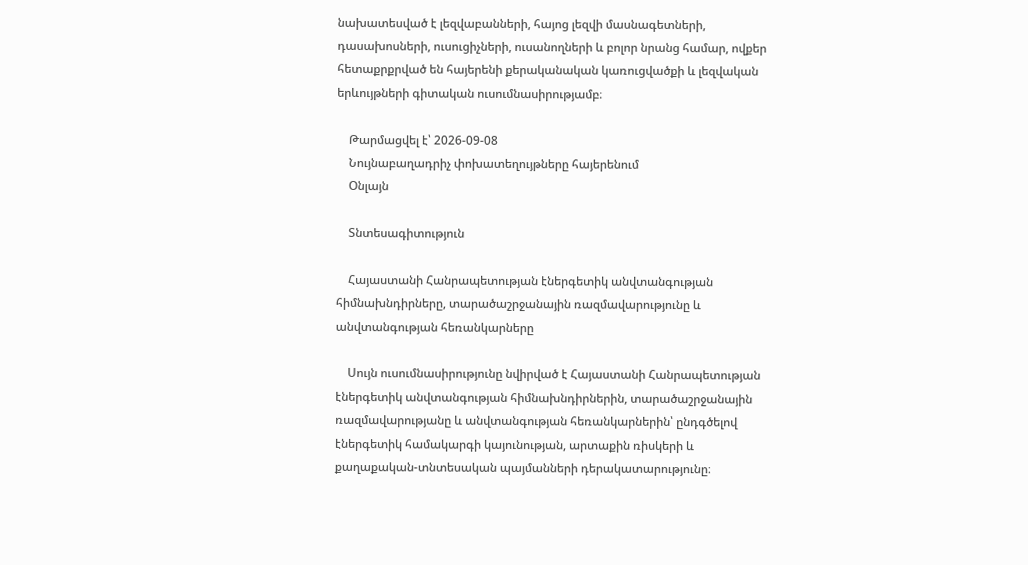նախատեսված է լեզվաբանների, հայոց լեզվի մասնագետների, դասախոսների, ուսուցիչների, ուսանողների և բոլոր նրանց համար, ովքեր հետաքրքրված են հայերենի քերականական կառուցվածքի և լեզվական երևույթների գիտական ուսումնասիրությամբ։

    Թարմացվել է՝ 2026-09-08
    Նույնաբաղադրիչ փոխատեղույթները հայերենում
    Օնլայն

    Տնտեսագիտություն

    Հայաստանի Հանրապետության էներգետիկ անվտանգության հիմնախնդիրները, տարածաշրջանային ռազմավարությունը և անվտանգության հեռանկարները

    Սույն ուսումնասիրությունը նվիրված է Հայաստանի Հանրապետության էներգետիկ անվտանգության հիմնախնդիրներին, տարածաշրջանային ռազմավարությանը և անվտանգության հեռանկարներին՝ ընդգծելով էներգետիկ համակարգի կայունության, արտաքին ռիսկերի և քաղաքական-տնտեսական պայմանների դերակատարությունը։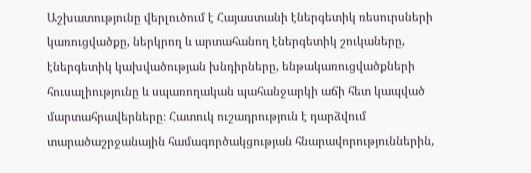Աշխատությունը վերլուծում է Հայաստանի էներգետիկ ռեսուրսների կառուցվածքը, ներկրող և արտահանող էներգետիկ շուկաները, էներգետիկ կախվածության խնդիրները, ենթակառուցվածքների հուսալիությունը և սպառողական պահանջարկի աճի հետ կապված մարտահրավերները։ Հատուկ ուշադրություն է դարձվում տարածաշրջանային համագործակցության հնարավորություններին,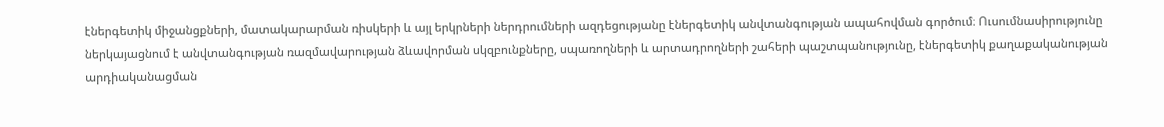էներգետիկ միջանցքների, մատակարարման ռիսկերի և այլ երկրների ներդրումների ազդեցությանը էներգետիկ անվտանգության ապահովման գործում։ Ուսումնասիրությունը ներկայացնում է անվտանգության ռազմավարության ձևավորման սկզբունքները, սպառողների և արտադրողների շահերի պաշտպանությունը, էներգետիկ քաղաքականության արդիականացման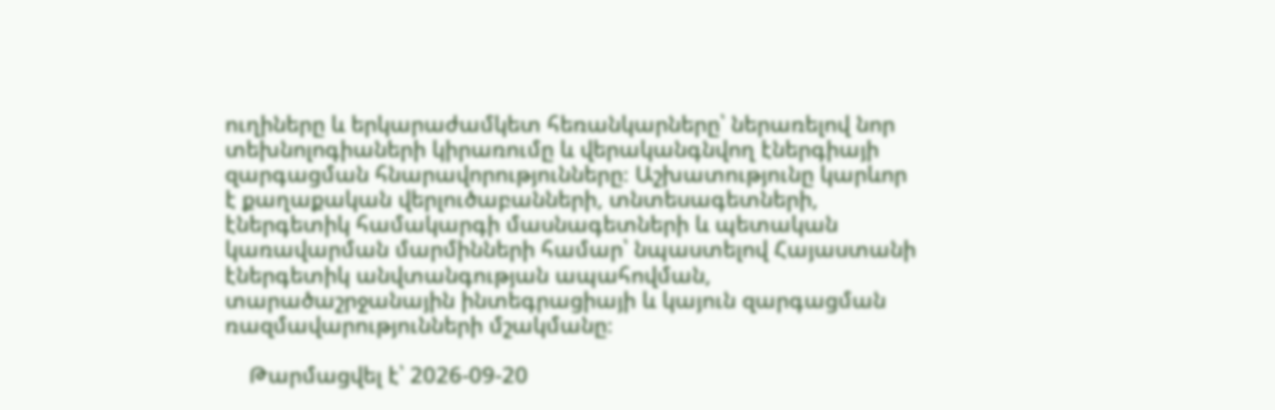ուղիները և երկարաժամկետ հեռանկարները՝ ներառելով նոր տեխնոլոգիաների կիրառումը և վերականգնվող էներգիայի զարգացման հնարավորությունները։ Աշխատությունը կարևոր է քաղաքական վերլուծաբանների, տնտեսագետների, էներգետիկ համակարգի մասնագետների և պետական կառավարման մարմինների համար՝ նպաստելով Հայաստանի էներգետիկ անվտանգության ապահովման, տարածաշրջանային ինտեգրացիայի և կայուն զարգացման ռազմավարությունների մշակմանը։

    Թարմացվել է՝ 2026-09-20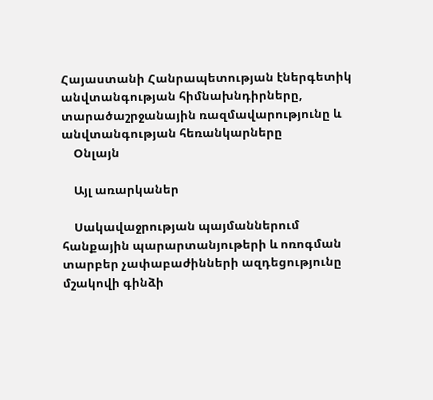Հայաստանի Հանրապետության էներգետիկ անվտանգության հիմնախնդիրները, տարածաշրջանային ռազմավարությունը և անվտանգության հեռանկարները
    Օնլայն

    Այլ առարկաներ

    Սակավաջրության պայմաններում հանքային պարարտանյութերի և ոռոգման տարբեր չափաբաժինների ազդեցությունը մշակովի գինձի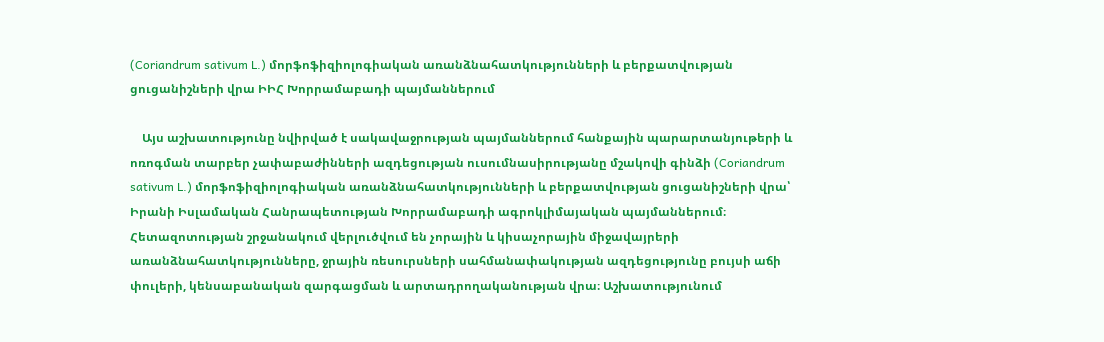(Coriandrum sativum L.) մորֆոֆիզիոլոգիական առանձնահատկությունների և բերքատվության ցուցանիշների վրա ԻԻՀ Խորրամաբադի պայմաններում

    Այս աշխատությունը նվիրված է սակավաջրության պայմաններում հանքային պարարտանյութերի և ոռոգման տարբեր չափաբաժինների ազդեցության ուսումնասիրությանը մշակովի գինձի (Coriandrum sativum L.) մորֆոֆիզիոլոգիական առանձնահատկությունների և բերքատվության ցուցանիշների վրա՝ Իրանի Իսլամական Հանրապետության Խորրամաբադի ագրոկլիմայական պայմաններում։ Հետազոտության շրջանակում վերլուծվում են չորային և կիսաչորային միջավայրերի առանձնահատկությունները, ջրային ռեսուրսների սահմանափակության ազդեցությունը բույսի աճի փուլերի, կենսաբանական զարգացման և արտադրողականության վրա։ Աշխատությունում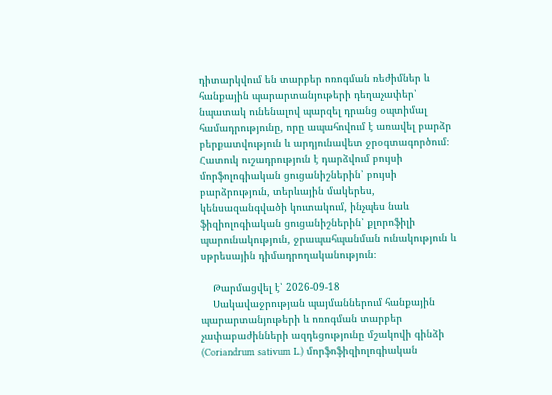դիտարկվում են տարբեր ոռոգման ռեժիմներ և հանքային պարարտանյութերի դեղաչափեր՝ նպատակ ունենալով պարզել դրանց օպտիմալ համադրությունը, որը ապահովում է առավել բարձր բերքատվություն և արդյունավետ ջրօգտագործում։ Հատուկ ուշադրություն է դարձվում բույսի մորֆոլոգիական ցուցանիշներին՝ բույսի բարձրություն, տերևային մակերես, կենսազանգվածի կուտակում, ինչպես նաև ֆիզիոլոգիական ցուցանիշներին՝ քլորոֆիլի պարունակություն, ջրապահպանման ունակություն և սթրեսային դիմադրողականություն։

    Թարմացվել է՝ 2026-09-18
    Սակավաջրության պայմաններում հանքային պարարտանյութերի և ոռոգման տարբեր չափաբաժինների ազդեցությունը մշակովի գինձի (Coriandrum sativum L.) մորֆոֆիզիոլոգիական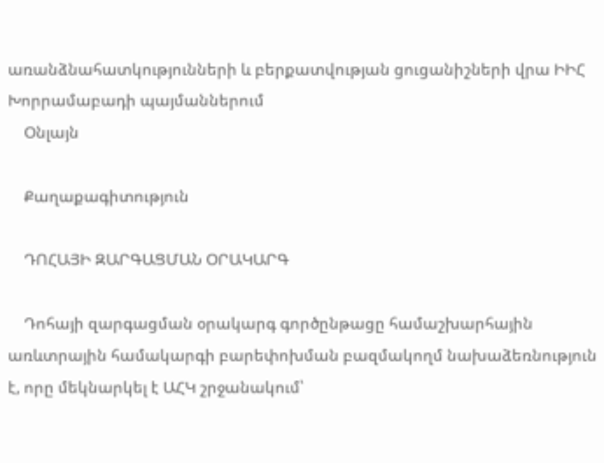առանձնահատկությունների և բերքատվության ցուցանիշների վրա ԻԻՀ Խորրամաբադի պայմաններում
    Օնլայն

    Քաղաքագիտություն

    ԴՈՀԱՅԻ ԶԱՐԳԱՑՄԱՆ ՕՐԱԿԱՐԳ

    Դոհայի զարգացման օրակարգ գործընթացը համաշխարհային առևտրային համակարգի բարեփոխման բազմակողմ նախաձեռնություն է, որը մեկնարկել է ԱՀԿ շրջանակում՝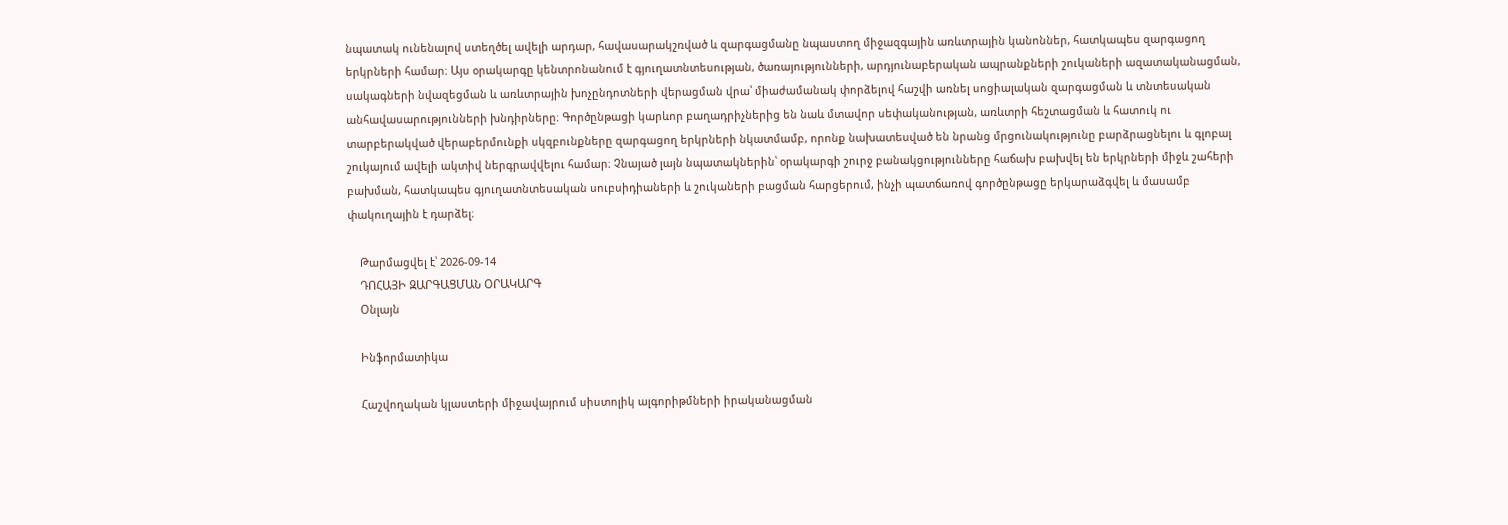նպատակ ունենալով ստեղծել ավելի արդար, հավասարակշռված և զարգացմանը նպաստող միջազգային առևտրային կանոններ, հատկապես զարգացող երկրների համար։ Այս օրակարգը կենտրոնանում է գյուղատնտեսության, ծառայությունների, արդյունաբերական ապրանքների շուկաների ազատականացման, սակագների նվազեցման և առևտրային խոչընդոտների վերացման վրա՝ միաժամանակ փորձելով հաշվի առնել սոցիալական զարգացման և տնտեսական անհավասարությունների խնդիրները։ Գործընթացի կարևոր բաղադրիչներից են նաև մտավոր սեփականության, առևտրի հեշտացման և հատուկ ու տարբերակված վերաբերմունքի սկզբունքները զարգացող երկրների նկատմամբ, որոնք նախատեսված են նրանց մրցունակությունը բարձրացնելու և գլոբալ շուկայում ավելի ակտիվ ներգրավվելու համար։ Չնայած լայն նպատակներին՝ օրակարգի շուրջ բանակցությունները հաճախ բախվել են երկրների միջև շահերի բախման, հատկապես գյուղատնտեսական սուբսիդիաների և շուկաների բացման հարցերում, ինչի պատճառով գործընթացը երկարաձգվել և մասամբ փակուղային է դարձել։

    Թարմացվել է՝ 2026-09-14
    ԴՈՀԱՅԻ ԶԱՐԳԱՑՄԱՆ ՕՐԱԿԱՐԳ
    Օնլայն

    Ինֆորմատիկա

    Հաշվողական կլաստերի միջավայրում սիստոլիկ ալգորիթմների իրականացման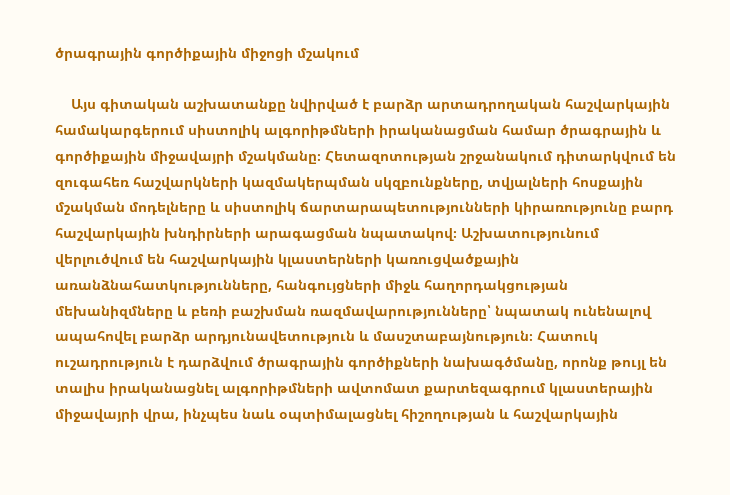ծրագրային գործիքային միջոցի մշակում

    Այս գիտական աշխատանքը նվիրված է բարձր արտադրողական հաշվարկային համակարգերում սիստոլիկ ալգորիթմների իրականացման համար ծրագրային և գործիքային միջավայրի մշակմանը։ Հետազոտության շրջանակում դիտարկվում են զուգահեռ հաշվարկների կազմակերպման սկզբունքները, տվյալների հոսքային մշակման մոդելները և սիստոլիկ ճարտարապետությունների կիրառությունը բարդ հաշվարկային խնդիրների արագացման նպատակով։ Աշխատությունում վերլուծվում են հաշվարկային կլաստերների կառուցվածքային առանձնահատկությունները, հանգույցների միջև հաղորդակցության մեխանիզմները և բեռի բաշխման ռազմավարությունները՝ նպատակ ունենալով ապահովել բարձր արդյունավետություն և մասշտաբայնություն։ Հատուկ ուշադրություն է դարձվում ծրագրային գործիքների նախագծմանը, որոնք թույլ են տալիս իրականացնել ալգորիթմների ավտոմատ քարտեզագրում կլաստերային միջավայրի վրա, ինչպես նաև օպտիմալացնել հիշողության և հաշվարկային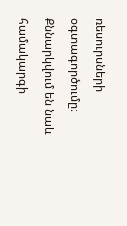ռեսուրսների օգտագործումը։ Քննարկվում են նաև համակարգի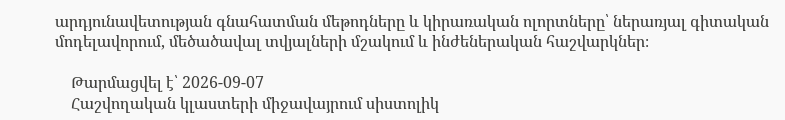արդյունավետության գնահատման մեթոդները և կիրառական ոլորտները՝ ներառյալ գիտական մոդելավորում, մեծածավալ տվյալների մշակում և ինժեներական հաշվարկներ։

    Թարմացվել է՝ 2026-09-07
    Հաշվողական կլաստերի միջավայրում սիստոլիկ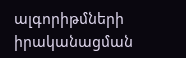ալգորիթմների իրականացման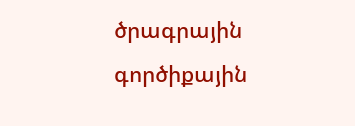ծրագրային գործիքային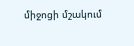միջոցի մշակում